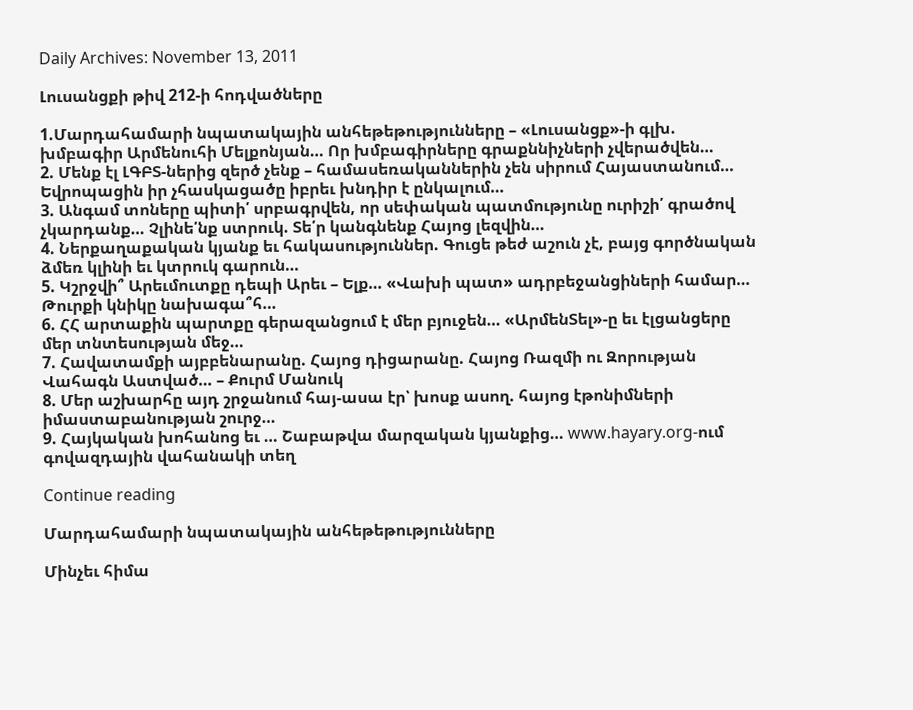Daily Archives: November 13, 2011

Լուսանցքի թիվ 212-ի հոդվածները

1.Մարդահամարի նպատակային անհեթեթությունները – «Լուսանցք»-ի գլխ. խմբագիր Արմենուհի Մելքոնյան… Որ խմբագիրները գրաքննիչների չվերածվեն…
2. Մենք էլ ԼԳԲՏ-ներից զերծ չենք – համասեռականներին չեն սիրում Հայաստանում… Եվրոպացին իր չհասկացածը իբրեւ խնդիր է ընկալում…
3. Անգամ տոները պիտի՛ սրբագրվեն, որ սեփական պատմությունը ուրիշի՛ գրածով չկարդանք… Չլինե՛նք ստրուկ. Տե՛ր կանգնենք Հայոց լեզվին…
4. Ներքաղաքական կյանք եւ հակասություններ. Գուցե թեժ աշուն չէ, բայց գործնական ձմեռ կլինի եւ կտրուկ գարուն…
5. Կշրջվի՞ Արեւմուտքը դեպի Արեւ – Ելք… «Վախի պատ» ադրբեջանցիների համար… Թուրքի կնիկը նախագա՞հ…
6. ՀՀ արտաքին պարտքը գերազանցում է մեր բյուջեն… «ԱրմենՏել»-ը եւ էլցանցերը մեր տնտեսության մեջ…
7. Հավատամքի այբբենարանը. Հայոց դիցարանը. Հայոց Ռազմի ու Զորության Վահագն Աստված… – Քուրմ Մանուկ
8. Մեր աշխարհը այդ շրջանում հայ-ասա էր՝ խոսք ասող. հայոց էթոնիմների իմաստաբանության շուրջ…
9. Հայկական խոհանոց եւ … Շաբաթվա մարզական կյանքից… www.hayary.org-ում գովազդային վահանակի տեղ

Continue reading

Մարդահամարի նպատակային անհեթեթությունները

Մինչեւ հիմա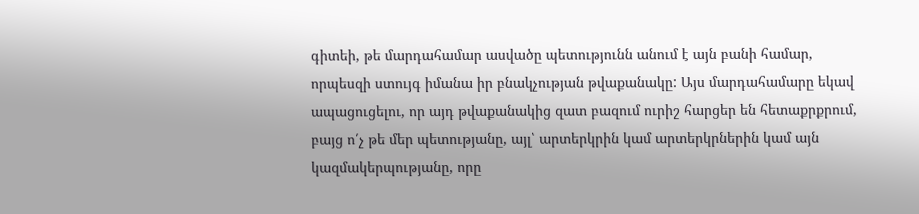գիտեի, թե մարդահամար ասվածը պետությունն անում է այն բանի համար, որպեսզի ստույգ իմանա իր բնակչության թվաքանակը: Այս մարդահամարը եկավ ապացուցելու, որ այդ թվաքանակից զատ բազում ուրիշ հարցեր են հետաքրքրում, բայց ո՛չ թե մեր պետությանը, այլ՝ արտերկրին կամ արտերկրներին կամ այն կազմակերպությանը, որը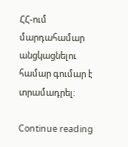ՀՀ-ում մարդահամար անցկացնելու համար գումար է տրամադրել:

Continue reading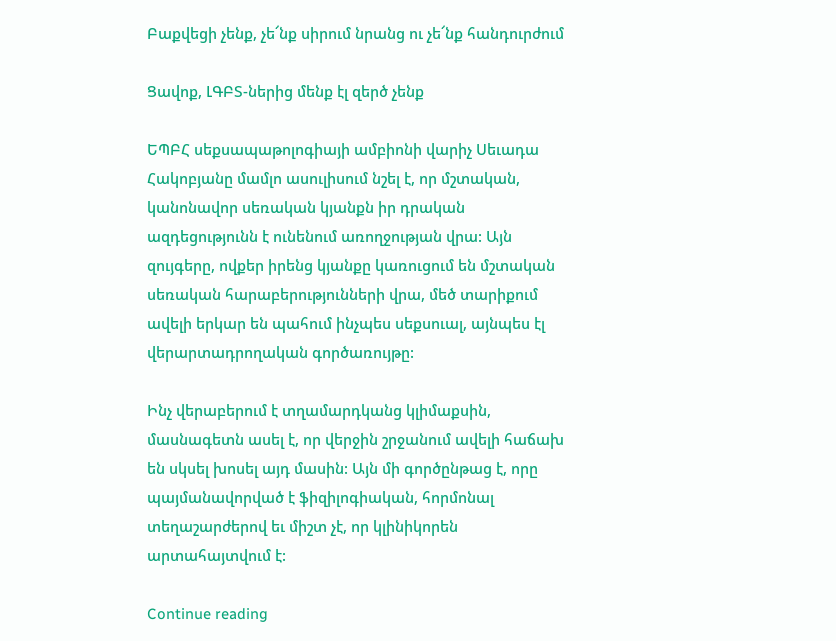Բաքվեցի չենք, չե՜նք սիրում նրանց ու չե՜նք հանդուրժում

Ցավոք, ԼԳԲՏ-ներից մենք էլ զերծ չենք

ԵՊԲՀ սեքսապաթոլոգիայի ամբիոնի վարիչ Սեւադա Հակոբյանը մամլո ասուլիսում նշել է, որ մշտական, կանոնավոր սեռական կյանքն իր դրական ազդեցությունն է ունենում առողջության վրա: Այն զույգերը, ովքեր իրենց կյանքը կառուցում են մշտական սեռական հարաբերությունների վրա, մեծ տարիքում ավելի երկար են պահում ինչպես սեքսուալ, այնպես էլ վերարտադրողական գործառույթը:

Ինչ վերաբերում է տղամարդկանց կլիմաքսին, մասնագետն ասել է, որ վերջին շրջանում ավելի հաճախ են սկսել խոսել այդ մասին: Այն մի գործընթաց է, որը պայմանավորված է ֆիզիլոգիական, հորմոնալ տեղաշարժերով եւ միշտ չէ, որ կլինիկորեն արտահայտվում է:

Continue reading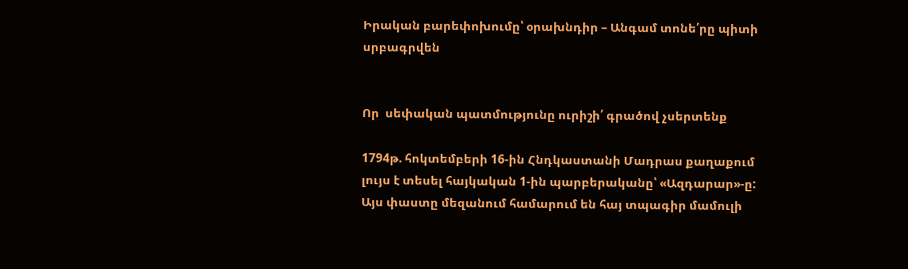Իրական բարեփոխումը՝ օրախնդիր – Անգամ տոնե՛րը պիտի սրբագրվեն


Որ  սեփական պատմությունը ուրիշի՛ գրածով չսերտենք

1794թ. հոկտեմբերի 16-ին Հնդկաստանի Մադրաս քաղաքում լույս է տեսել հայկական 1-ին պարբերականը՝ «Ազդարար»-ը: Այս փաստը մեզանում համարում են հայ տպագիր մամուլի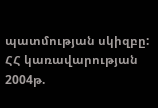պատմության սկիզբը: ՀՀ կառավարության 2004թ.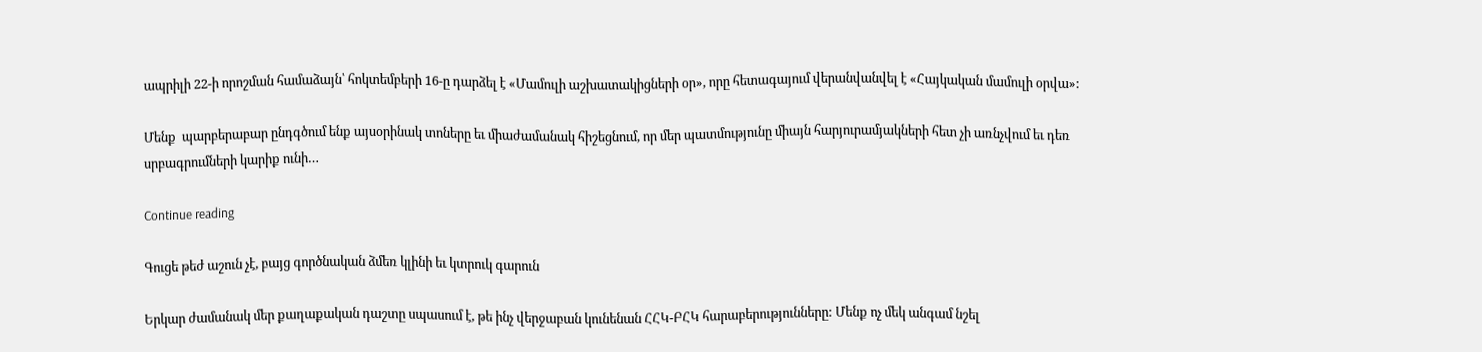ապրիլի 22-ի որոշման համաձայն՝ հոկտեմբերի 16-ը դարձել է «Մամուլի աշխատակիցների օր», որը հետագայում վերանվանվել է «Հայկական մամուլի օրվա»:

Մենք  պարբերաբար ընդգծում ենք այսօրինակ տոները եւ միաժամանակ հիշեցնում, որ մեր պատմությունը միայն հարյուրամյակների հետ չի առնչվում եւ դեռ սրբագրումների կարիք ունի…

Continue reading

Գուցե թեժ աշուն չէ, բայց գործնական ձմեռ կլինի եւ կտրուկ գարուն

Երկար ժամանակ մեր քաղաքական դաշտը սպասում է, թե ինչ վերջաբան կունենան ՀՀԿ-ԲՀԿ հարաբերությունները: Մենք ոչ մեկ անգամ նշել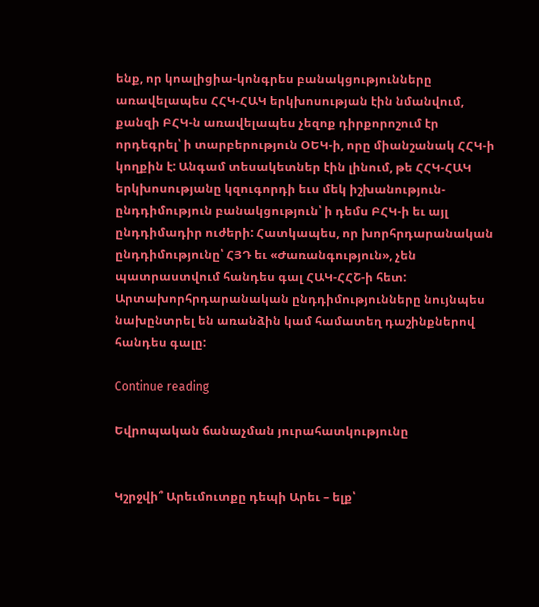ենք, որ կոալիցիա-կոնգրես բանակցությունները առավելապես ՀՀԿ-ՀԱԿ երկխոսության էին նմանվում, քանզի ԲՀԿ-ն առավելապես չեզոք դիրքորոշում էր որդեգրել՝ ի տարբերություն ՕԵԿ-ի, որը միանշանակ ՀՀԿ-ի կողքին է: Անգամ տեսակետներ էին լինում, թե ՀՀԿ-ՀԱԿ երկխոսությանը կզուգորդի եւս մեկ իշխանություն-ընդդիմություն բանակցություն՝ ի դեմս ԲՀԿ-ի եւ այլ ընդդիմադիր ուժերի: Հատկապես, որ խորհրդարանական ընդդիմությունը՝ ՀՅԴ եւ «Ժառանգություն», չեն պատրաստվում հանդես գալ ՀԱԿ-ՀՀՇ-ի հետ: Արտախորհրդարանական ընդդիմությունները նույնպես նախընտրել են առանձին կամ համատեղ դաշինքներով հանդես գալը:

Continue reading

Եվրոպական ճանաչման յուրահատկությունը


Կշրջվի՞ Արեւմուտքը դեպի Արեւ – ելք՝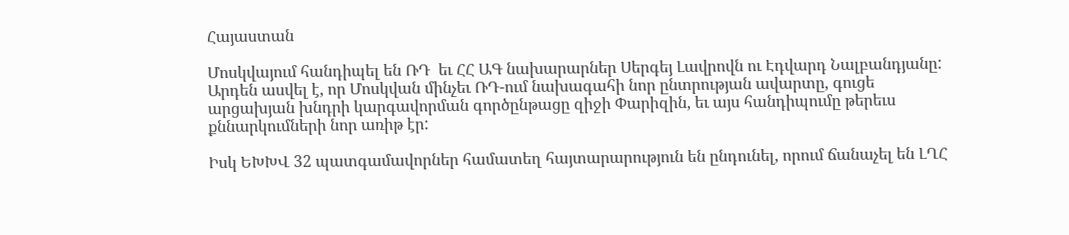Հայաստան

Մոսկվայում հանդիպել են ՌԴ  եւ ՀՀ ԱԳ նախարարներ Սերգեյ Լավրովն ու Էդվարդ Նալբանդյանը: Արդեն ասվել է, որ Մոսկվան մինչեւ ՌԴ-ում նախագահի նոր ընտրության ավարտը, գուցե արցախյան խնդրի կարգավորման գործընթացը զիջի Փարիզին, եւ այս հանդիպումը թերեւս քննարկումների նոր առիթ էր:

Իսկ ԵԽԽՎ 32 պատգամավորներ համատեղ հայտարարություն են ընդունել, որում ճանաչել են ԼՂՀ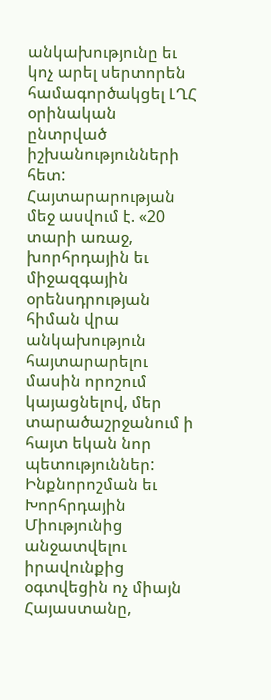անկախությունը եւ կոչ արել սերտորեն համագործակցել ԼՂՀ օրինական ընտրված իշխանությունների հետ: Հայտարարության մեջ ասվում է. «20 տարի առաջ, խորհրդային եւ միջազգային օրենսդրության հիման վրա անկախություն հայտարարելու մասին որոշում կայացնելով, մեր տարածաշրջանում ի հայտ եկան նոր պետություններ: Ինքնորոշման եւ Խորհրդային Միությունից անջատվելու իրավունքից օգտվեցին ոչ միայն Հայաստանը,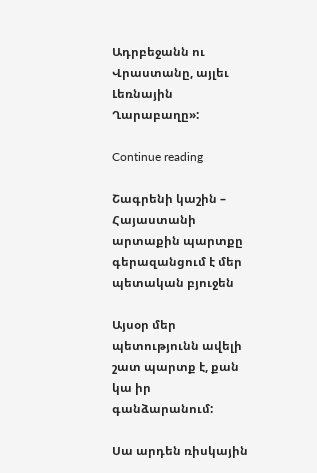Ադրբեջանն ու Վրաստանը, այլեւ Լեռնային Ղարաբաղը»:

Continue reading

Շագրենի կաշին – Հայաստանի արտաքին պարտքը գերազանցում է մեր պետական բյուջեն

Այսօր մեր պետությունն ավելի շատ պարտք է, քան կա իր գանձարանում:

Սա արդեն ռիսկային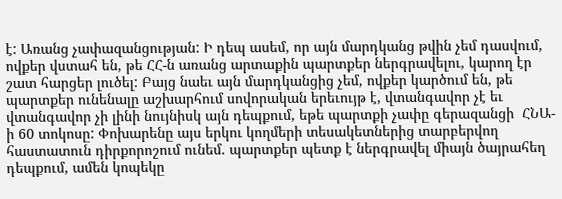է: Առանց չափազանցության: Ի դեպ ասեմ, որ այն մարդկանց թվին չեմ դասվում, ովքեր վստահ են, թե ՀՀ-ն առանց արտաքին պարտքեր ներգրավելու, կարող էր շատ հարցեր լուծել: Բայց նաեւ այն մարդկանցից չեմ, ովքեր կարծում են, թե պարտքեր ունենալը աշխարհում սովորական երեւույթ է, վտանգավոր չէ եւ վտանգավոր չի լինի նույնիսկ այն դեպքում, եթե պարտքի չափը գերազանցի  ՀՆԱ-ի 60 տոկոսը: Փոխարենը այս երկու կողմերի տեսակետներից տարբերվող հաստատուն դիրքորոշում ունեմ. պարտքեր պետք է ներգրավել միայն ծայրահեղ դեպքում, ամեն կոպեկը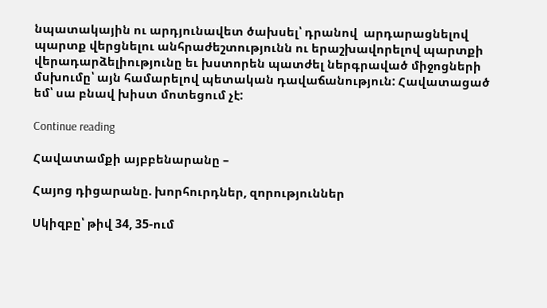նպատակային ու արդյունավետ ծախսել՝ դրանով  արդարացնելով պարտք վերցնելու անհրաժեշտությունն ու երաշխավորելով պարտքի վերադարձելիությունը եւ խստորեն պատժել ներգրաված միջոցների մսխումը՝ այն համարելով պետական դավաճանություն: Հավատացած եմ՝ սա բնավ խիստ մոտեցում չէ:

Continue reading

Հավատամքի այբբենարանը –

Հայոց դիցարանը. խորհուրդներ, զորություններ

Սկիզբը՝ թիվ 34, 35-ում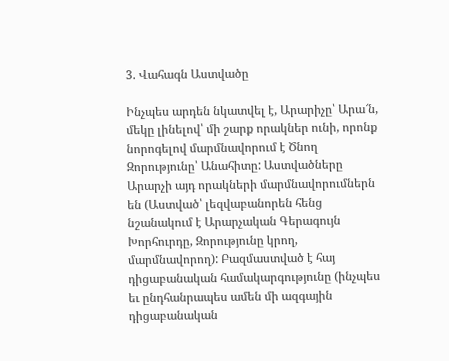3. Վահագն Աստվածը

Ինչպես արդեն նկատվել է, Արարիչը՝ Արա՜ն, մեկը լինելով՝ մի շարք որակներ ունի, որոնք նորոգելով մարմնավորում է Ծնող Զորությունը՝ Անահիտը: Աստվածները Արարչի այդ որակների մարմնավորումներն են (Աստված՝ լեզվաբանորեն հենց նշանակում է Արարչական Գերագույն Խորհուրդը, Զորությունը կրող, մարմնավորող): Բազմաստված է հայ դիցաբանական համակարգությունը (ինչպես եւ ընդհանրապես ամեն մի ազգային դիցաբանական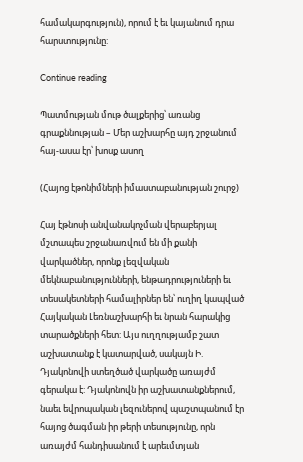համակարգություն), որում է եւ կայանում դրա հարստությունը:

Continue reading

Պատմության մութ ծալքերից՝ առանց գրաքննության – Մեր աշխարհը այդ շրջանում հայ-ասա էր՝ խոսք ասող

(Հայոց էթոնիմների իմաստաբանության շուրջ)

Հայ էթնոսի անվանակոչման վերաբերյալ մշտապես շրջանառվում են մի քանի վարկածներ, որոնք լեզվական մեկնաբանությունների, ենթադրություների եւ տեսակետների համալիրներ են՝ ուղիղ կապված Հայկական Լեռնաշխարհի եւ նրան հարակից տարածքների հետ: Այս ուղղությամբ շատ աշխատանք է կատարված, սակայն Ի. Դյակոնովի ստեղծած վարկածը առայժմ  գերակա է: Դյակոնովն իր աշխատանքներում, նաեւ եվրոպական լեզուներով պաշտպանում էր հայոց ծագման իր թերի տեսությունը, որն առայժմ հանդիսանում է արեւմտյան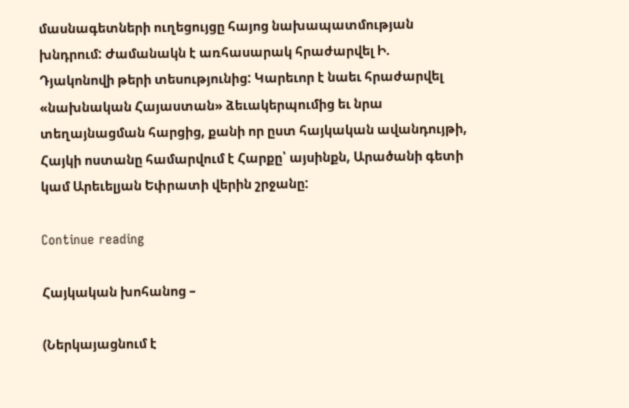մասնագետների ուղեցույցը հայոց նախապատմության խնդրում: Ժամանակն է առհասարակ հրաժարվել Ի. Դյակոնովի թերի տեսությունից: Կարեւոր է նաեւ հրաժարվել «նախնական Հայաստան» ձեւակերպումից եւ նրա տեղայնացման հարցից, քանի որ ըստ հայկական ավանդույթի, Հայկի ոստանը համարվում է Հարքը՝ այսինքն, Արածանի գետի կամ Արեւելյան Եփրատի վերին շրջանը:

Continue reading

Հայկական խոհանոց –

(Ներկայացնում է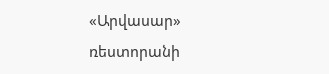«Արվասար» ռեստորանի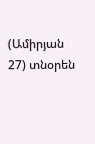(Ամիրյան 27) տնօրեն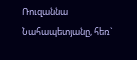Ռուզաննա Նահապետյանը, հեռ`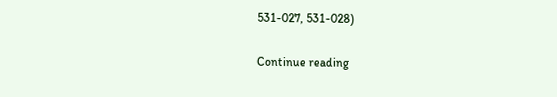531-027, 531-028)

Continue reading